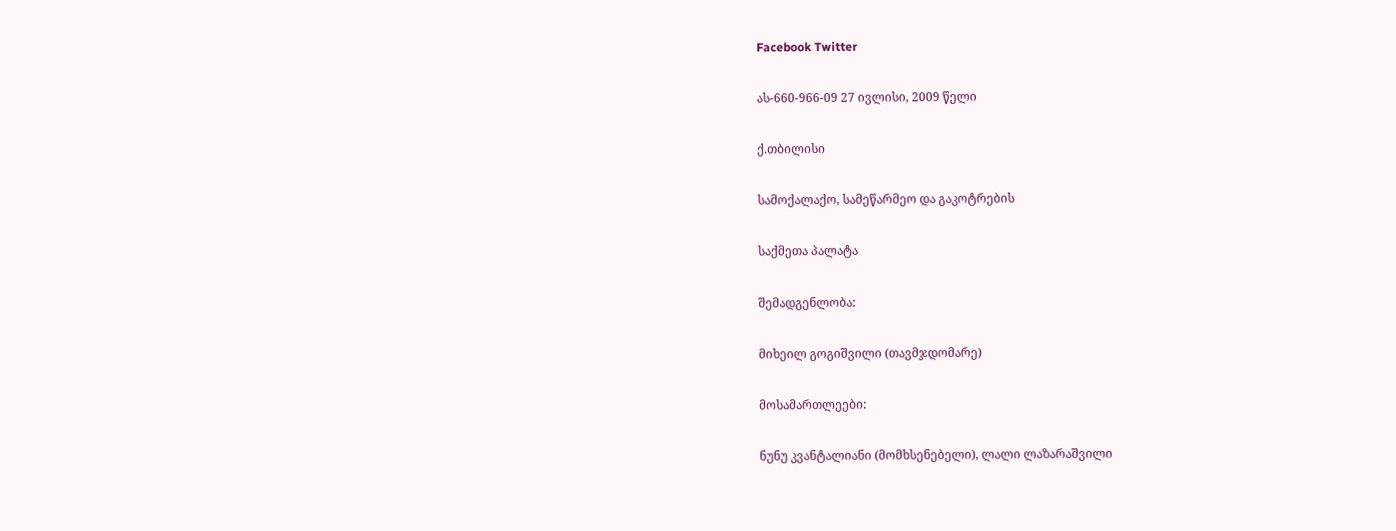Facebook Twitter

ას-660-966-09 27 ივლისი, 2009 წელი

ქ.თბილისი

სამოქალაქო, სამეწარმეო და გაკოტრების

საქმეთა პალატა

შემადგენლობა:

მიხეილ გოგიშვილი (თავმჯდომარე)

მოსამართლეები:

ნუნუ კვანტალიანი (მომხსენებელი), ლალი ლაზარაშვილი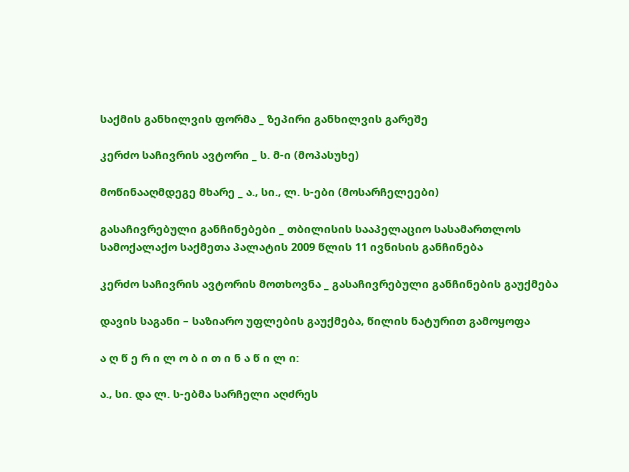საქმის განხილვის ფორმა _ ზეპირი განხილვის გარეშე

კერძო საჩივრის ავტორი _ ს. მ-ი (მოპასუხე)

მოწინააღმდეგე მხარე _ ა., სი., ლ. ს-ები (მოსარჩელეები)

გასაჩივრებული განჩინებები _ თბილისის სააპელაციო სასამართლოს სამოქალაქო საქმეთა პალატის 2009 წლის 11 ივნისის განჩინება

კერძო საჩივრის ავტორის მოთხოვნა _ გასაჩივრებული განჩინების გაუქმება

დავის საგანი – საზიარო უფლების გაუქმება, წილის ნატურით გამოყოფა

ა ღ წ ე რ ი ლ ო ბ ი თ ი ნ ა წ ი ლ ი:

ა., სი. და ლ. ს-ებმა სარჩელი აღძრეს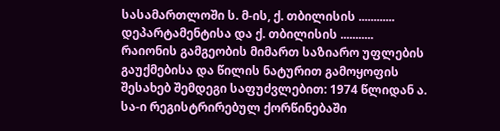სასამართლოში ს. მ-ის, ქ. თბილისის ............ დეპარტამენტისა და ქ. თბილისის ........... რაიონის გამგეობის მიმართ საზიარო უფლების გაუქმებისა და წილის ნატურით გამოყოფის შესახებ შემდეგი საფუძვლებით: 1974 წლიდან ა. სა-ი რეგისტრირებულ ქორწინებაში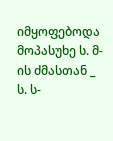იმყოფებოდა მოპასუხე ს. მ-ის ძმასთან _ ს. ს-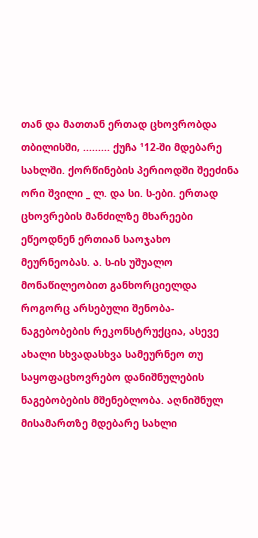თან და მათთან ერთად ცხოვრობდა თბილისში, ......... ქუჩა ¹12-ში მდებარე სახლში. ქორწინების პერიოდში შეეძინა ორი შვილი _ ლ. და სი. ს-ები. ერთად ცხოვრების მანძილზე მხარეები ეწეოდნენ ერთიან საოჯახო მეურნეობას. ა. ს-ის უშუალო მონაწილეობით განხორციელდა როგორც არსებული შენობა-ნაგებობების რეკონსტრუქცია, ასევე ახალი სხვადასხვა სამეურნეო თუ საყოფაცხოვრებო დანიშნულების ნაგებობების მშენებლობა. აღნიშნულ მისამართზე მდებარე სახლი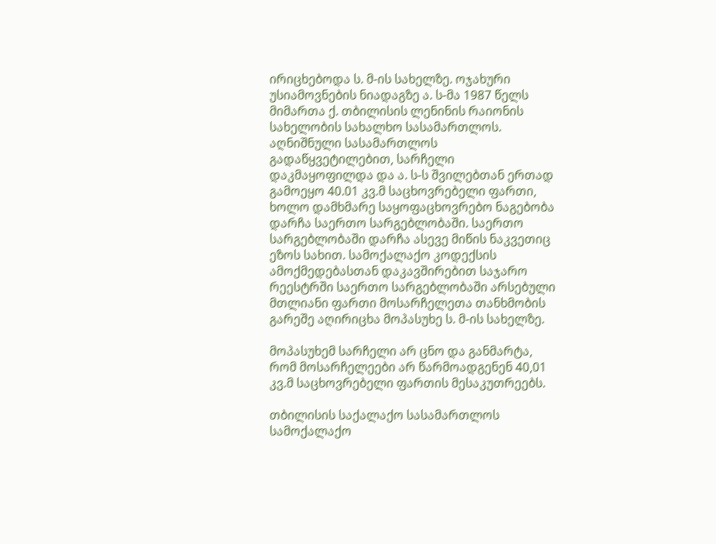ირიცხებოდა ს. მ-ის სახელზე. ოჯახური უსიამოვნების ნიადაგზე ა. ს-მა 1987 წელს მიმართა ქ. თბილისის ლენინის რაიონის სახელობის სახალხო სასამართლოს. აღნიშნული სასამართლოს გადაწყვეტილებით, სარჩელი დაკმაყოფილდა და ა. ს-ს შვილებთან ერთად გამოეყო 40.01 კვ.მ საცხოვრებელი ფართი, ხოლო დამხმარე საყოფაცხოვრებო ნაგებობა დარჩა საერთო სარგებლობაში. საერთო სარგებლობაში დარჩა ასევე მიწის ნაკვეთიც ეზოს სახით. სამოქალაქო კოდექსის ამოქმედებასთან დაკავშირებით საჯარო რეესტრში საერთო სარგებლობაში არსებული მთლიანი ფართი მოსარჩელეთა თანხმობის გარეშე აღირიცხა მოპასუხე ს. მ-ის სახელზე.

მოპასუხემ სარჩელი არ ცნო და განმარტა, რომ მოსარჩელეები არ წარმოადგენენ 40,01 კვ.მ საცხოვრებელი ფართის მესაკუთრეებს.

თბილისის საქალაქო სასამართლოს სამოქალაქო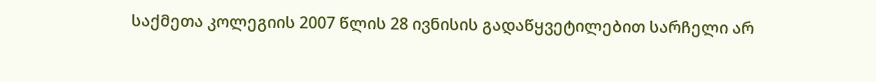საქმეთა კოლეგიის 2007 წლის 28 ივნისის გადაწყვეტილებით სარჩელი არ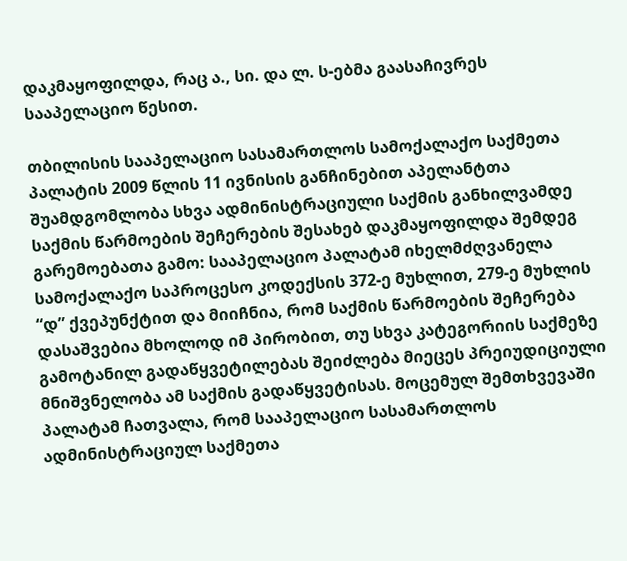დაკმაყოფილდა, რაც ა., სი. და ლ. ს-ებმა გაასაჩივრეს სააპელაციო წესით.

თბილისის სააპელაციო სასამართლოს სამოქალაქო საქმეთა პალატის 2009 წლის 11 ივნისის განჩინებით აპელანტთა შუამდგომლობა სხვა ადმინისტრაციული საქმის განხილვამდე საქმის წარმოების შეჩერების შესახებ დაკმაყოფილდა შემდეგ გარემოებათა გამო: სააპელაციო პალატამ იხელმძღვანელა სამოქალაქო საპროცესო კოდექსის 372-ე მუხლით, 279-ე მუხლის “დ” ქვეპუნქტით და მიიჩნია, რომ საქმის წარმოების შეჩერება დასაშვებია მხოლოდ იმ პირობით, თუ სხვა კატეგორიის საქმეზე გამოტანილ გადაწყვეტილებას შეიძლება მიეცეს პრეიუდიციული მნიშვნელობა ამ საქმის გადაწყვეტისას. მოცემულ შემთხვევაში პალატამ ჩათვალა, რომ სააპელაციო სასამართლოს ადმინისტრაციულ საქმეთა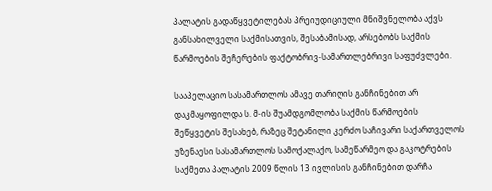პალატის გადაწყვეტილებას პრეიუდიციული მნიშვნელობა აქვს განსახილველი საქმისათვის, შესაბამისად, არსებობს საქმის წარმოების შეჩერების ფაქტობრივ-სამართლებრივი საფუძვლები.

სააპელაციო სასამართლოს ამავე თარიღის განჩინებით არ დაკმაყოფილდა ს. მ-ის შუამდგომლობა საქმის წარმოების შეწყვეტის შესახებ, რაზეც შეტანილი კერძო საჩივარი საქართველოს უზენაესი სასამართლოს სამოქალაქო, სამეწარმეო და გაკოტრების საქმეთა პალატის 2009 წლის 13 ივლისის განჩინებით დარჩა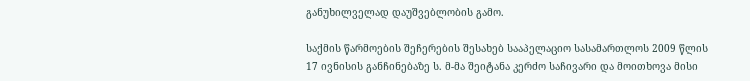განუხილველად დაუშვებლობის გამო.

საქმის წარმოების შეჩერების შესახებ სააპელაციო სასამართლოს 2009 წლის 17 ივნისის განჩინებაზე ს. მ-მა შეიტანა კერძო საჩივარი და მოითხოვა მისი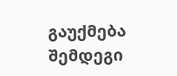გაუქმება შემდეგი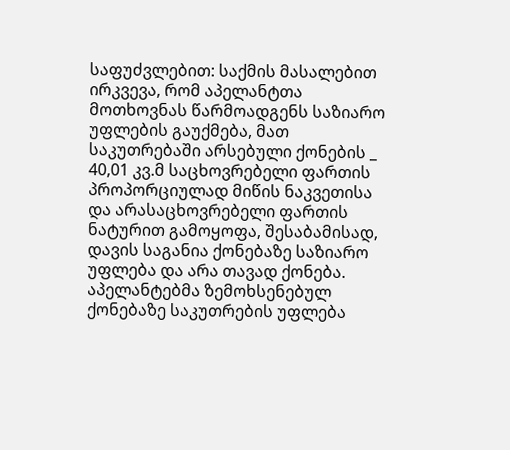საფუძვლებით: საქმის მასალებით ირკვევა, რომ აპელანტთა მოთხოვნას წარმოადგენს საზიარო უფლების გაუქმება, მათ საკუთრებაში არსებული ქონების _ 40,01 კვ.მ საცხოვრებელი ფართის პროპორციულად მიწის ნაკვეთისა და არასაცხოვრებელი ფართის ნატურით გამოყოფა, შესაბამისად, დავის საგანია ქონებაზე საზიარო უფლება და არა თავად ქონება. აპელანტებმა ზემოხსენებულ ქონებაზე საკუთრების უფლება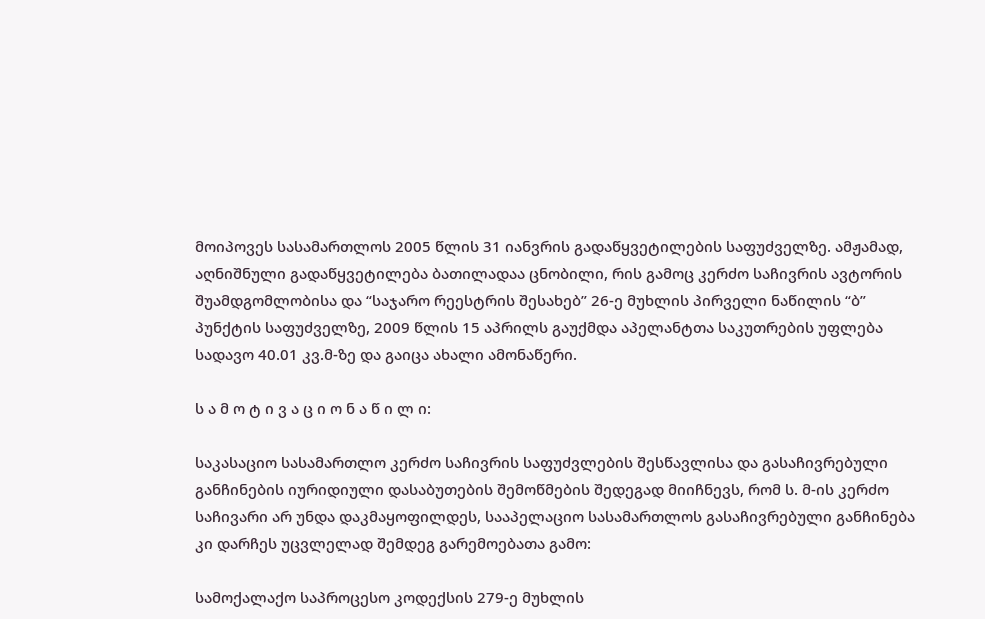მოიპოვეს სასამართლოს 2005 წლის 31 იანვრის გადაწყვეტილების საფუძველზე. ამჟამად, აღნიშნული გადაწყვეტილება ბათილადაა ცნობილი, რის გამოც კერძო საჩივრის ავტორის შუამდგომლობისა და “საჯარო რეესტრის შესახებ” 26-ე მუხლის პირველი ნაწილის “ბ” პუნქტის საფუძველზე, 2009 წლის 15 აპრილს გაუქმდა აპელანტთა საკუთრების უფლება სადავო 40.01 კვ.მ-ზე და გაიცა ახალი ამონაწერი.

ს ა მ ო ტ ი ვ ა ც ი ო ნ ა წ ი ლ ი:

საკასაციო სასამართლო კერძო საჩივრის საფუძვლების შესწავლისა და გასაჩივრებული განჩინების იურიდიული დასაბუთების შემოწმების შედეგად მიიჩნევს, რომ ს. მ-ის კერძო საჩივარი არ უნდა დაკმაყოფილდეს, სააპელაციო სასამართლოს გასაჩივრებული განჩინება კი დარჩეს უცვლელად შემდეგ გარემოებათა გამო:

სამოქალაქო საპროცესო კოდექსის 279-ე მუხლის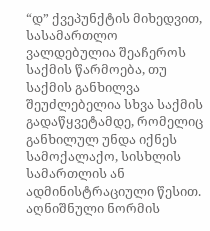“დ” ქვეპუნქტის მიხედვით, სასამართლო ვალდებულია შეაჩეროს საქმის წარმოება, თუ საქმის განხილვა შეუძლებელია სხვა საქმის გადაწყვეტამდე, რომელიც განხილულ უნდა იქნეს სამოქალაქო, სისხლის სამართლის ან ადმინისტრაციული წესით. აღნიშნული ნორმის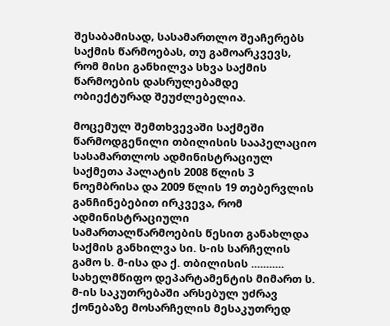შესაბამისად, სასამართლო შეაჩერებს საქმის წარმოებას, თუ გამოარკვევს, რომ მისი განხილვა სხვა საქმის წარმოების დასრულებამდე ობიექტურად შეუძლებელია.

მოცემულ შემთხვევაში საქმეში წარმოდგენილი თბილისის სააპელაციო სასამართლოს ადმინისტრაციულ საქმეთა პალატის 2008 წლის 3 ნოემბრისა და 2009 წლის 19 თებერვლის განჩინებებით ირკვევა, რომ ადმინისტრაციული სამართალწარმოების წესით განახლდა საქმის განხილვა სი. ს-ის სარჩელის გამო ს. მ-ისა და ქ. თბილისის ........... სახელმწიფო დეპარტამენტის მიმართ ს. მ-ის საკუთრებაში არსებულ უძრავ ქონებაზე მოსარჩელის მესაკუთრედ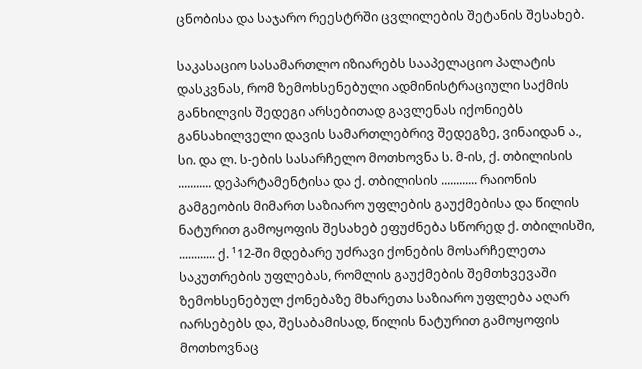ცნობისა და საჯარო რეესტრში ცვლილების შეტანის შესახებ.

საკასაციო სასამართლო იზიარებს სააპელაციო პალატის დასკვნას, რომ ზემოხსენებული ადმინისტრაციული საქმის განხილვის შედეგი არსებითად გავლენას იქონიებს განსახილველი დავის სამართლებრივ შედეგზე, ვინაიდან ა., სი. და ლ. ს-ების სასარჩელო მოთხოვნა ს. მ-ის, ქ. თბილისის ........... დეპარტამენტისა და ქ. თბილისის ............ რაიონის გამგეობის მიმართ საზიარო უფლების გაუქმებისა და წილის ნატურით გამოყოფის შესახებ ეფუძნება სწორედ ქ. თბილისში, ............ ქ. ¹12-ში მდებარე უძრავი ქონების მოსარჩელეთა საკუთრების უფლებას, რომლის გაუქმების შემთხვევაში ზემოხსენებულ ქონებაზე მხარეთა საზიარო უფლება აღარ იარსებებს და, შესაბამისად, წილის ნატურით გამოყოფის მოთხოვნაც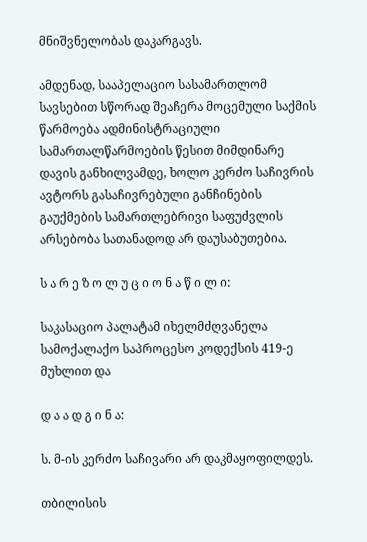მნიშვნელობას დაკარგავს.

ამდენად, სააპელაციო სასამართლომ სავსებით სწორად შეაჩერა მოცემული საქმის წარმოება ადმინისტრაციული სამართალწარმოების წესით მიმდინარე დავის განხილვამდე, ხოლო კერძო საჩივრის ავტორს გასაჩივრებული განჩინების გაუქმების სამართლებრივი საფუძვლის არსებობა სათანადოდ არ დაუსაბუთებია.

ს ა რ ე ზ ო ლ უ ც ი ო ნ ა წ ი ლ ი:

საკასაციო პალატამ იხელმძღვანელა სამოქალაქო საპროცესო კოდექსის 419-ე მუხლით და

დ ა ა დ გ ი ნ ა:

ს. მ-ის კერძო საჩივარი არ დაკმაყოფილდეს.

თბილისის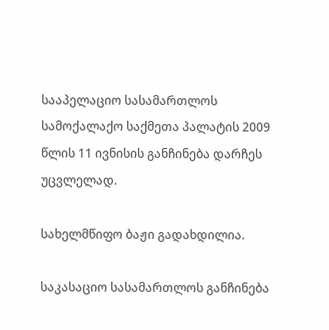სააპელაციო სასამართლოს სამოქალაქო საქმეთა პალატის 2009 წლის 11 ივნისის განჩინება დარჩეს უცვლელად.

სახელმწიფო ბაჟი გადახდილია.

საკასაციო სასამართლოს განჩინება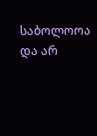საბოლოოა და არ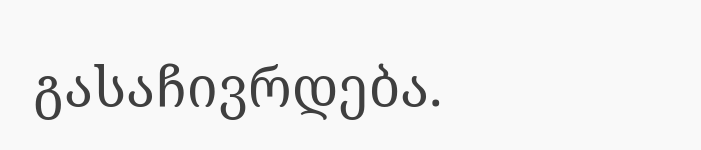გასაჩივრდება.